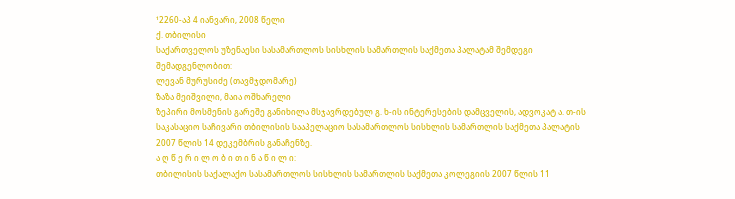¹2260-აპ 4 იანვარი, 2008 წელი
ქ. თბილისი
საქართველოს უზენაესი სასამართლოს სისხლის სამართლის საქმეთა პალატამ შემდეგი შემადგენლობით:
ლევან მურუსიძე (თავმჯდომარე)
ზაზა მეიშვილი, მაია ოშხარელი
ზეპირი მოსმენის გარეშე განიხილა მსჯავრდებულ გ. ხ-ის ინტერესების დამცველის, ადვოკატ ა. თ-ის საკასაციო საჩივარი თბილისის სააპელაციო სასამართლოს სისხლის სამართლის საქმეთა პალატის 2007 წლის 14 დეკემბრის განაჩენზე.
ა ღ წ ე რ ი ლ ო ბ ი თ ი ნ ა წ ი ლ ი:
თბილისის საქალაქო სასამართლოს სისხლის სამართლის საქმეთა კოლეგიის 2007 წლის 11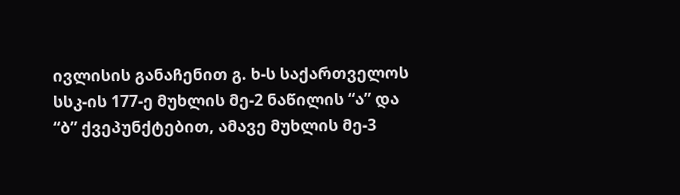ივლისის განაჩენით გ. ხ-ს საქართველოს სსკ-ის 177-ე მუხლის მე-2 ნაწილის “ა” და “ბ” ქვეპუნქტებით, ამავე მუხლის მე-3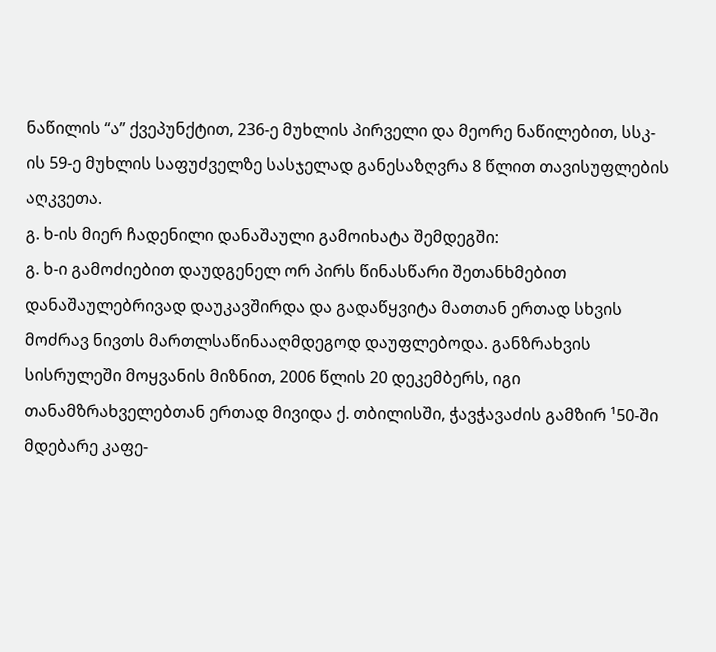ნაწილის “ა” ქვეპუნქტით, 236-ე მუხლის პირველი და მეორე ნაწილებით, სსკ-ის 59-ე მუხლის საფუძველზე სასჯელად განესაზღვრა 8 წლით თავისუფლების აღკვეთა.
გ. ხ-ის მიერ ჩადენილი დანაშაული გამოიხატა შემდეგში:
გ. ხ-ი გამოძიებით დაუდგენელ ორ პირს წინასწარი შეთანხმებით დანაშაულებრივად დაუკავშირდა და გადაწყვიტა მათთან ერთად სხვის მოძრავ ნივთს მართლსაწინააღმდეგოდ დაუფლებოდა. განზრახვის სისრულეში მოყვანის მიზნით, 2006 წლის 20 დეკემბერს, იგი თანამზრახველებთან ერთად მივიდა ქ. თბილისში, ჭავჭავაძის გამზირ ¹50-ში მდებარე კაფე-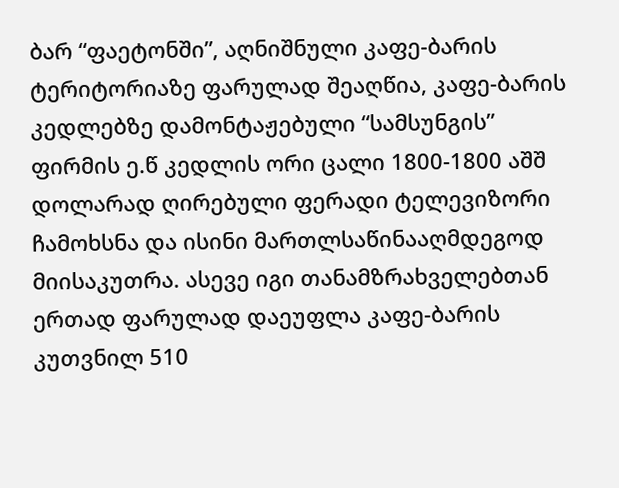ბარ “ფაეტონში”, აღნიშნული კაფე-ბარის ტერიტორიაზე ფარულად შეაღწია, კაფე-ბარის კედლებზე დამონტაჟებული “სამსუნგის” ფირმის ე.წ კედლის ორი ცალი 1800-1800 აშშ დოლარად ღირებული ფერადი ტელევიზორი ჩამოხსნა და ისინი მართლსაწინააღმდეგოდ მიისაკუთრა. ასევე იგი თანამზრახველებთან ერთად ფარულად დაეუფლა კაფე-ბარის კუთვნილ 510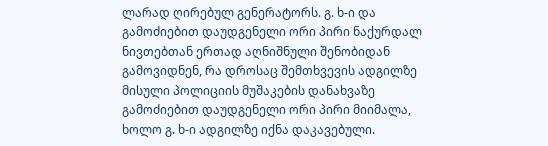ლარად ღირებულ გენერატორს. გ. ხ-ი და გამოძიებით დაუდგენელი ორი პირი ნაქურდალ ნივთებთან ერთად აღნიშნული შენობიდან გამოვიდნენ, რა დროსაც შემთხვევის ადგილზე მისული პოლიციის მუშაკების დანახვაზე გამოძიებით დაუდგენელი ორი პირი მიიმალა, ხოლო გ. ხ-ი ადგილზე იქნა დაკავებული.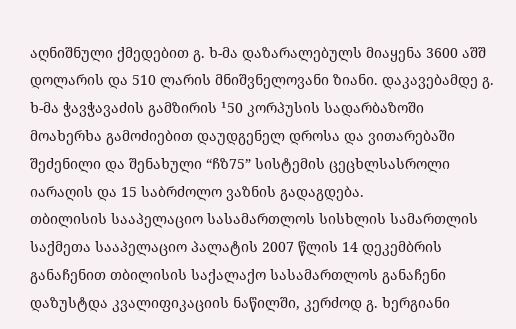აღნიშნული ქმედებით გ. ხ-მა დაზარალებულს მიაყენა 3600 აშშ დოლარის და 510 ლარის მნიშვნელოვანი ზიანი. დაკავებამდე გ. ხ-მა ჭავჭავაძის გამზირის ¹50 კორპუსის სადარბაზოში მოახერხა გამოძიებით დაუდგენელ დროსა და ვითარებაში შეძენილი და შენახული “ჩზ75” სისტემის ცეცხლსასროლი იარაღის და 15 საბრძოლო ვაზნის გადაგდება.
თბილისის სააპელაციო სასამართლოს სისხლის სამართლის საქმეთა სააპელაციო პალატის 2007 წლის 14 დეკემბრის განაჩენით თბილისის საქალაქო სასამართლოს განაჩენი დაზუსტდა კვალიფიკაციის ნაწილში, კერძოდ გ. ხერგიანი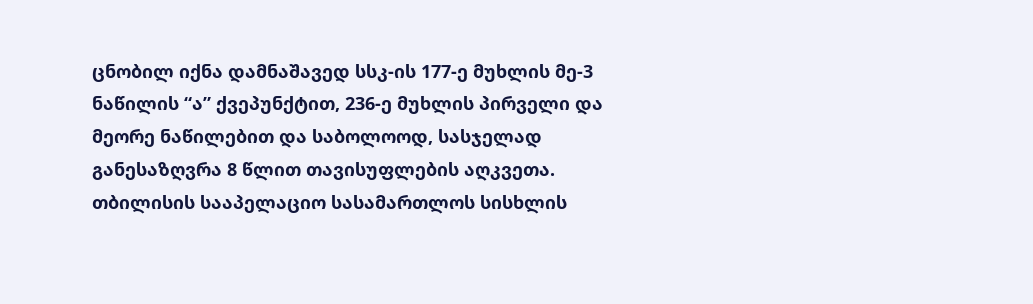ცნობილ იქნა დამნაშავედ სსკ-ის 177-ე მუხლის მე-3 ნაწილის “ა” ქვეპუნქტით, 236-ე მუხლის პირველი და მეორე ნაწილებით და საბოლოოდ, სასჯელად განესაზღვრა 8 წლით თავისუფლების აღკვეთა.
თბილისის სააპელაციო სასამართლოს სისხლის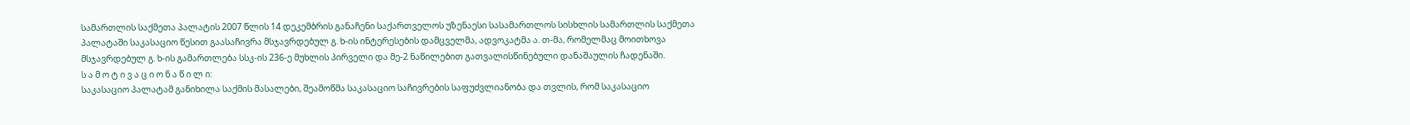სამართლის საქმეთა პალატის 2007 წლის 14 დეკემბრის განაჩენი საქართველოს უზენაესი სასამართლოს სისხლის სამართლის საქმეთა პალატაში საკასაციო წესით გაასაჩივრა მსჯავრდებულ გ. ხ-ის ინტერესების დამცველმა, ადვოკატმა ა. თ-მა, რომელმაც მოითხოვა მსჯავრდებულ გ. ხ-ის გამართლება სსკ-ის 236-ე მუხლის პირველი და მე-2 ნაწილებით გათვალისწინებული დანაშაულის ჩადენაში.
ს ა მ ო ტ ი ვ ა ც ი ო ნ ა წ ი ლ ი:
საკასაციო პალატამ განიხილა საქმის მასალები, შეამოწმა საკასაციო საჩივრების საფუძვლიანობა და თვლის, რომ საკასაციო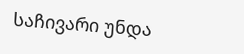საჩივარი უნდა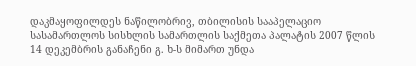დაკმაყოფილდეს ნაწილობრივ, თბილისის სააპელაციო სასამართლოს სისხლის სამართლის საქმეთა პალატის 2007 წლის 14 დეკემბრის განაჩენი გ. ხ-ს მიმართ უნდა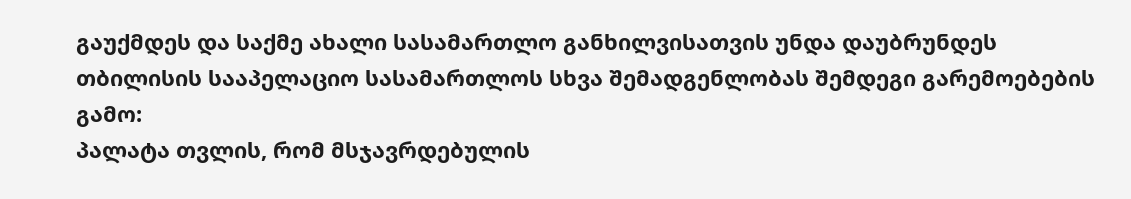გაუქმდეს და საქმე ახალი სასამართლო განხილვისათვის უნდა დაუბრუნდეს თბილისის სააპელაციო სასამართლოს სხვა შემადგენლობას შემდეგი გარემოებების გამო:
პალატა თვლის, რომ მსჯავრდებულის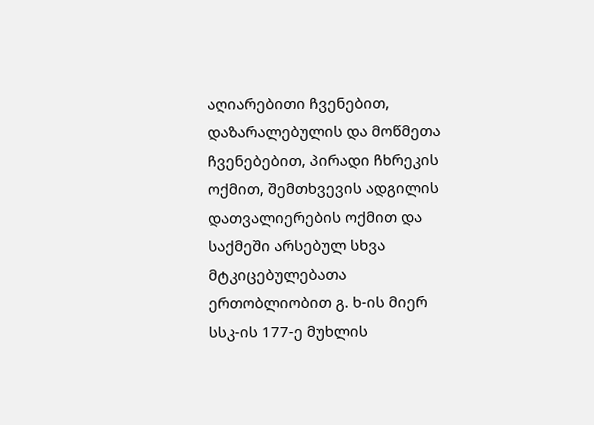აღიარებითი ჩვენებით, დაზარალებულის და მოწმეთა ჩვენებებით, პირადი ჩხრეკის ოქმით, შემთხვევის ადგილის დათვალიერების ოქმით და საქმეში არსებულ სხვა მტკიცებულებათა ერთობლიობით გ. ხ-ის მიერ სსკ-ის 177-ე მუხლის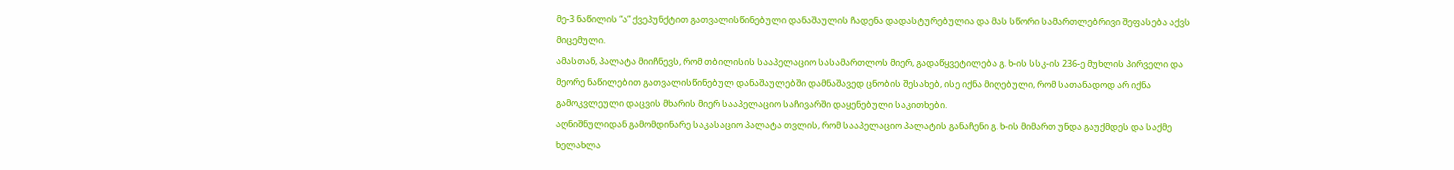მე-3 ნაწილის “ა” ქვეპუნქტით გათვალისწინებული დანაშაულის ჩადენა დადასტურებულია და მას სწორი სამართლებრივი შეფასება აქვს მიცემული.
ამასთან, პალატა მიიჩნევს, რომ თბილისის სააპელაციო სასამართლოს მიერ, გადაწყვეტილება გ. ხ-ის სსკ-ის 236-ე მუხლის პირველი და მეორე ნაწილებით გათვალისწინებულ დანაშაულებში დამნაშავედ ცნობის შესახებ, ისე იქნა მიღებული, რომ სათანადოდ არ იქნა გამოკვლეული დაცვის მხარის მიერ სააპელაციო საჩივარში დაყენებული საკითხები.
აღნიშნულიდან გამომდინარე საკასაციო პალატა თვლის, რომ სააპელაციო პალატის განაჩენი გ. ხ-ის მიმართ უნდა გაუქმდეს და საქმე ხელახლა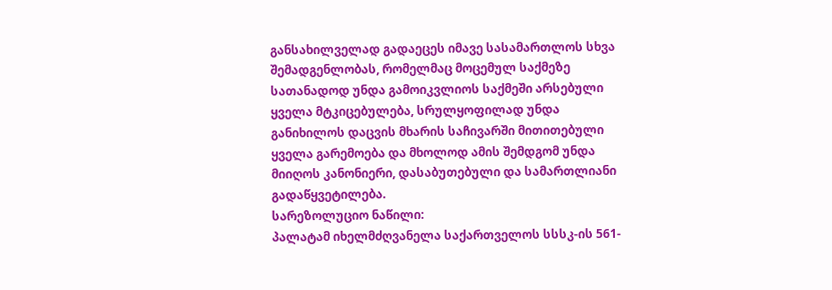განსახილველად გადაეცეს იმავე სასამართლოს სხვა შემადგენლობას, რომელმაც მოცემულ საქმეზე სათანადოდ უნდა გამოიკვლიოს საქმეში არსებული ყველა მტკიცებულება, სრულყოფილად უნდა განიხილოს დაცვის მხარის საჩივარში მითითებული ყველა გარემოება და მხოლოდ ამის შემდგომ უნდა მიიღოს კანონიერი, დასაბუთებული და სამართლიანი გადაწყვეტილება.
სარეზოლუციო ნაწილი:
პალატამ იხელმძღვანელა საქართველოს სსსკ-ის 561-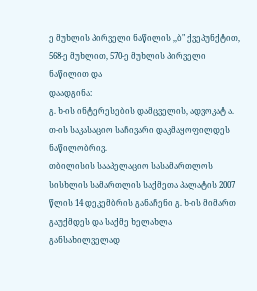ე მუხლის პირველი ნაწილის ,,ბ" ქვეპუნქტით, 568-ე მუხლით, 570-ე მუხლის პირველი ნაწილით და
დაადგინა:
გ. ხ-ის ინტერესების დამცველის, ადვოკატ ა. თ-ის საკასაციო საჩივარი დაკმაყოფილდეს ნაწილობრივ.
თბილისის სააპელაციო სასამართლოს სისხლის სამართლის საქმეთა პალატის 2007 წლის 14 დეკემბრის განაჩენი გ. ხ-ის მიმართ გაუქმდეს და საქმე ხელახლა განსახილველად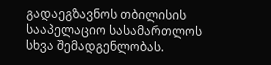გადაეგზავნოს თბილისის სააპელაციო სასამართლოს სხვა შემადგენლობას.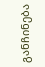განჩინება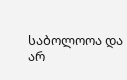საბოლოოა და არ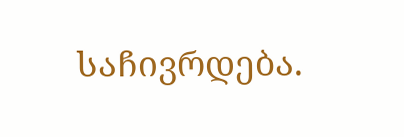საჩივრდება.